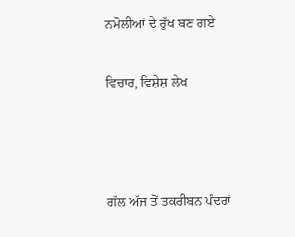ਨਮੋਲੀਆਂ ਦੇ ਰੁੱਖ ਬਣ ਗਏ

ਵਿਚਾਰ, ਵਿਸ਼ੇਸ਼ ਲੇਖ



ਗੱਲ ਅੱਜ ਤੋਂ ਤਕਰੀਬਨ ਪੰਦਰਾਂ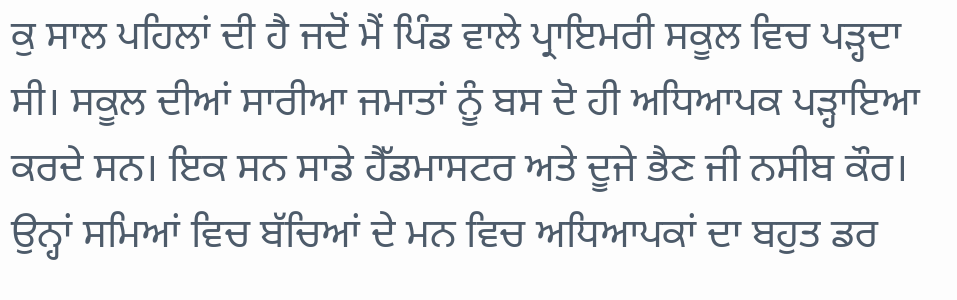ਕੁ ਸਾਲ ਪਹਿਲਾਂ ਦੀ ਹੈ ਜਦੋਂ ਮੈਂ ਪਿੰਡ ਵਾਲੇ ਪ੍ਰਾਇਮਰੀ ਸਕੂਲ ਵਿਚ ਪੜ੍ਹਦਾ ਸੀ। ਸਕੂਲ ਦੀਆਂ ਸਾਰੀਆ ਜਮਾਤਾਂ ਨੂੰ ਬਸ ਦੋ ਹੀ ਅਧਿਆਪਕ ਪੜ੍ਹਾਇਆ ਕਰਦੇ ਸਨ। ਇਕ ਸਨ ਸਾਡੇ ਹੈੱਡਮਾਸਟਰ ਅਤੇ ਦੂਜੇ ਭੈਣ ਜੀ ਨਸੀਬ ਕੌਰ। ਉਨ੍ਹਾਂ ਸਮਿਆਂ ਵਿਚ ਬੱਚਿਆਂ ਦੇ ਮਨ ਵਿਚ ਅਧਿਆਪਕਾਂ ਦਾ ਬਹੁਤ ਡਰ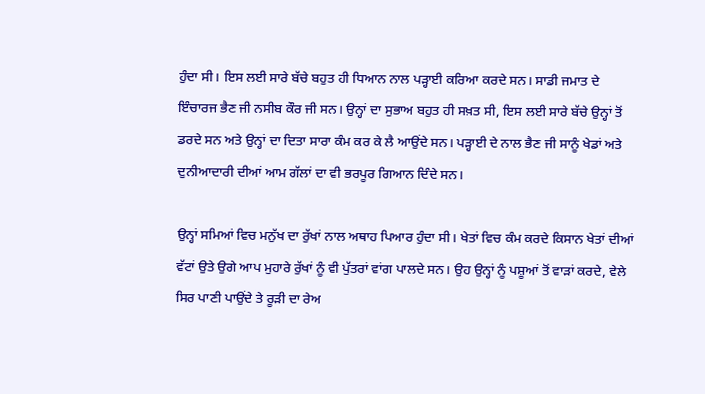ਹੁੰਦਾ ਸੀ। ਇਸ ਲਈ ਸਾਰੇ ਬੱਚੇ ਬਹੁਤ ਹੀ ਧਿਆਨ ਨਾਲ ਪੜ੍ਹਾਈ ਕਰਿਆ ਕਰਦੇ ਸਨ। ਸਾਡੀ ਜਮਾਤ ਦੇ ਇੰਚਾਰਜ ਭੈਣ ਜੀ ਨਸੀਬ ਕੌਰ ਜੀ ਸਨ। ਉਨ੍ਹਾਂ ਦਾ ਸੁਭਾਅ ਬਹੁਤ ਹੀ ਸਖ਼ਤ ਸੀ, ਇਸ ਲਈ ਸਾਰੇ ਬੱਚੇ ਉਨ੍ਹਾਂ ਤੋਂ ਡਰਦੇ ਸਨ ਅਤੇ ਉਨ੍ਹਾਂ ਦਾ ਦਿਤਾ ਸਾਰਾ ਕੰਮ ਕਰ ਕੇ ਲੈ ਆਉਂਦੇ ਸਨ। ਪੜ੍ਹਾਈ ਦੇ ਨਾਲ ਭੈਣ ਜੀ ਸਾਨੂੰ ਖੇਡਾਂ ਅਤੇ ਦੁਨੀਆਦਾਰੀ ਦੀਆਂ ਆਮ ਗੱਲਾਂ ਦਾ ਵੀ ਭਰਪੂਰ ਗਿਆਨ ਦਿੰਦੇ ਸਨ।

ਉਨ੍ਹਾਂ ਸਮਿਆਂ ਵਿਚ ਮਨੁੱਖ ਦਾ ਰੁੱਖਾਂ ਨਾਲ ਅਥਾਹ ਪਿਆਰ ਹੁੰਦਾ ਸੀ। ਖੇਤਾਂ ਵਿਚ ਕੰਮ ਕਰਦੇ ਕਿਸਾਨ ਖੇਤਾਂ ਦੀਆਂ ਵੱਟਾਂ ਉਤੇ ਉਗੇ ਆਪ ਮੁਹਾਰੇ ਰੁੱਖਾਂ ਨੂੰ ਵੀ ਪੁੱਤਰਾਂ ਵਾਂਗ ਪਾਲਦੇ ਸਨ। ਉਹ ਉਨ੍ਹਾਂ ਨੂੰ ਪਸ਼ੂਆਂ ਤੋਂ ਵਾੜਾਂ ਕਰਦੇ, ਵੇਲੇ ਸਿਰ ਪਾਣੀ ਪਾਉਂਦੇ ਤੇ ਰੂੜੀ ਦਾ ਰੇਅ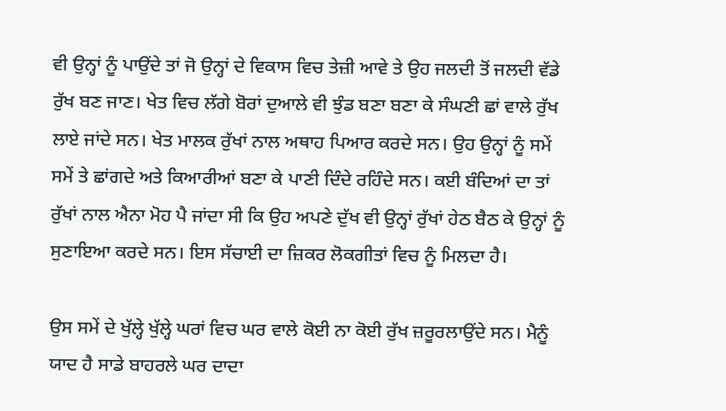ਵੀ ਉਨ੍ਹਾਂ ਨੂੰ ਪਾਉਂਦੇ ਤਾਂ ਜੋ ਉਨ੍ਹਾਂ ਦੇ ਵਿਕਾਸ ਵਿਚ ਤੇਜ਼ੀ ਆਵੇ ਤੇ ਉਹ ਜਲਦੀ ਤੋਂ ਜਲਦੀ ਵੱਡੇ ਰੁੱਖ ਬਣ ਜਾਣ। ਖੇਤ ਵਿਚ ਲੱਗੇ ਬੋਰਾਂ ਦੁਆਲੇ ਵੀ ਝੁੰਡ ਬਣਾ ਬਣਾ ਕੇ ਸੰਘਣੀ ਛਾਂ ਵਾਲੇ ਰੁੱਖ ਲਾਏ ਜਾਂਦੇ ਸਨ। ਖੇਤ ਮਾਲਕ ਰੁੱਖਾਂ ਨਾਲ ਅਥਾਹ ਪਿਆਰ ਕਰਦੇ ਸਨ। ਉਹ ਉਨ੍ਹਾਂ ਨੂੰ ਸਮੇਂ ਸਮੇਂ ਤੇ ਛਾਂਗਦੇ ਅਤੇ ਕਿਆਰੀਆਂ ਬਣਾ ਕੇ ਪਾਣੀ ਦਿੰਦੇ ਰਹਿੰਦੇ ਸਨ। ਕਈ ਬੰਦਿਆਂ ਦਾ ਤਾਂ ਰੁੱਖਾਂ ਨਾਲ ਐਨਾ ਮੋਹ ਪੈ ਜਾਂਦਾ ਸੀ ਕਿ ਉਹ ਅਪਣੇ ਦੁੱਖ ਵੀ ਉਨ੍ਹਾਂ ਰੁੱਖਾਂ ਹੇਠ ਬੈਠ ਕੇ ਉਨ੍ਹਾਂ ਨੂੰ ਸੁਣਾਇਆ ਕਰਦੇ ਸਨ। ਇਸ ਸੱਚਾਈ ਦਾ ਜ਼ਿਕਰ ਲੋਕਗੀਤਾਂ ਵਿਚ ਨੂੰ ਮਿਲਦਾ ਹੈ।

ਉਸ ਸਮੇਂ ਦੇ ਖੁੱਲ੍ਹੇ ਖੁੱਲ੍ਹੇ ਘਰਾਂ ਵਿਚ ਘਰ ਵਾਲੇ ਕੋਈ ਨਾ ਕੋਈ ਰੁੱਖ ਜ਼ਰੂਰਲਾਉਂਦੇ ਸਨ। ਮੈਨੂੰ ਯਾਦ ਹੈ ਸਾਡੇ ਬਾਹਰਲੇ ਘਰ ਦਾਦਾ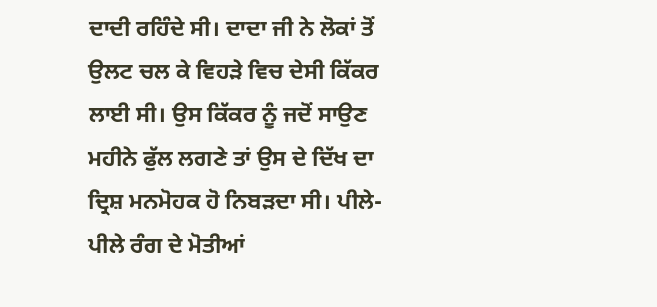ਦਾਦੀ ਰਹਿੰਦੇ ਸੀ। ਦਾਦਾ ਜੀ ਨੇ ਲੋਕਾਂ ਤੋਂ ਉਲਟ ਚਲ ਕੇ ਵਿਹੜੇ ਵਿਚ ਦੇਸੀ ਕਿੱਕਰ ਲਾਈ ਸੀ। ਉਸ ਕਿੱਕਰ ਨੂੰ ਜਦੋਂ ਸਾਉਣ ਮਹੀਨੇ ਫੁੱਲ ਲਗਣੇ ਤਾਂ ਉਸ ਦੇ ਦਿੱਖ ਦਾ ਦ੍ਰਿਸ਼ ਮਨਮੋਹਕ ਹੋ ਨਿਬੜਦਾ ਸੀ। ਪੀਲੇ-ਪੀਲੇ ਰੰਗ ਦੇ ਮੋਤੀਆਂ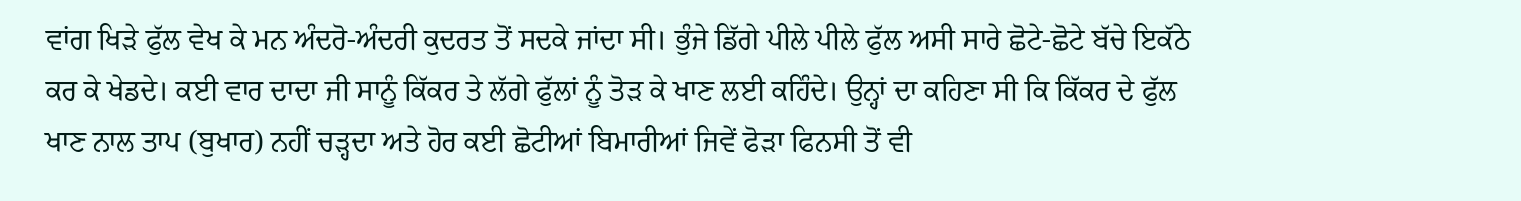ਵਾਂਗ ਖਿੜੇ ਫੁੱਲ ਵੇਖ ਕੇ ਮਨ ਅੰਦਰੋ-ਅੰਦਰੀ ਕੁਦਰਤ ਤੋਂ ਸਦਕੇ ਜਾਂਦਾ ਸੀ। ਭੁੰਜੇ ਡਿੱਗੇ ਪੀਲੇ ਪੀਲੇ ਫੁੱਲ ਅਸੀ ਸਾਰੇ ਛੋਟੇ-ਛੋਟੇ ਬੱਚੇ ਇਕੱਠੇ ਕਰ ਕੇ ਖੇਡਦੇ। ਕਈ ਵਾਰ ਦਾਦਾ ਜੀ ਸਾਨੂੰ ਕਿੱਕਰ ਤੇ ਲੱਗੇ ਫੁੱਲਾਂ ਨੂੰ ਤੋੜ ਕੇ ਖਾਣ ਲਈ ਕਹਿੰਦੇ। ਉਨ੍ਹਾਂ ਦਾ ਕਹਿਣਾ ਸੀ ਕਿ ਕਿੱਕਰ ਦੇ ਫੁੱਲ ਖਾਣ ਨਾਲ ਤਾਪ (ਬੁਖਾਰ) ਨਹੀਂ ਚੜ੍ਹਦਾ ਅਤੇ ਹੋਰ ਕਈ ਛੋਟੀਆਂ ਬਿਮਾਰੀਆਂ ਜਿਵੇਂ ਫੋੜਾ ਫਿਨਸੀ ਤੋਂ ਵੀ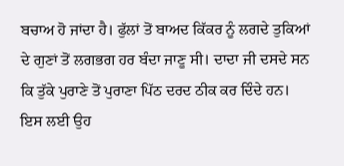ਬਚਾਅ ਹੋ ਜਾਂਦਾ ਹੈ। ਫੁੱਲਾਂ ਤੋਂ ਬਾਅਦ ਕਿੱਕਰ ਨੂੰ ਲਗਦੇ ਤੁਕਿਆਂ ਦੇ ਗੁਣਾਂ ਤੋਂ ਲਗਭਗ ਹਰ ਬੰਦਾ ਜਾਣੂ ਸੀ। ਦਾਦਾ ਜੀ ਦਸਦੇ ਸਨ ਕਿ ਤੁੱਕੇ ਪੁਰਾਣੇ ਤੋਂ ਪੁਰਾਣਾ ਪਿੱਠ ਦਰਦ ਠੀਕ ਕਰ ਦਿੰਦੇ ਹਨ। ਇਸ ਲਈ ਉਹ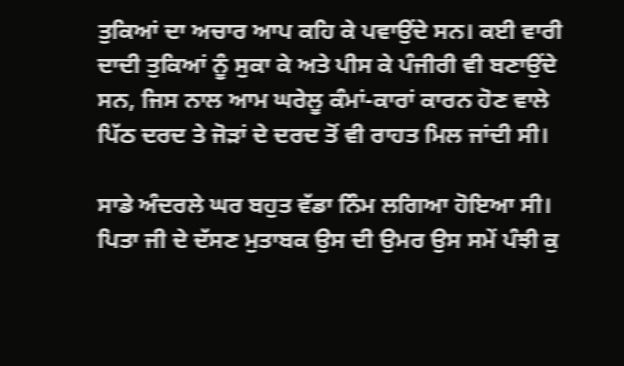ਤੁਕਿਆਂ ਦਾ ਅਚਾਰ ਆਪ ਕਹਿ ਕੇ ਪਵਾਉਂਦੇ ਸਨ। ਕਈ ਵਾਰੀ ਦਾਦੀ ਤੁਕਿਆਂ ਨੂੰ ਸੁਕਾ ਕੇ ਅਤੇ ਪੀਸ ਕੇ ਪੰਜੀਰੀ ਵੀ ਬਣਾਉਂਦੇ ਸਨ, ਜਿਸ ਨਾਲ ਆਮ ਘਰੇਲੂ ਕੰਮਾਂ-ਕਾਰਾਂ ਕਾਰਨ ਹੋਣ ਵਾਲੇ ਪਿੱਠ ਦਰਦ ਤੇ ਜੋੜਾਂ ਦੇ ਦਰਦ ਤੋਂ ਵੀ ਰਾਹਤ ਮਿਲ ਜਾਂਦੀ ਸੀ।

ਸਾਡੇ ਅੰਦਰਲੇ ਘਰ ਬਹੁਤ ਵੱਡਾ ਨਿੰਮ ਲਗਿਆ ਹੋਇਆ ਸੀ। ਪਿਤਾ ਜੀ ਦੇ ਦੱਸਣ ਮੁਤਾਬਕ ਉਸ ਦੀ ਉਮਰ ਉਸ ਸਮੇਂ ਪੰਝੀ ਕੁ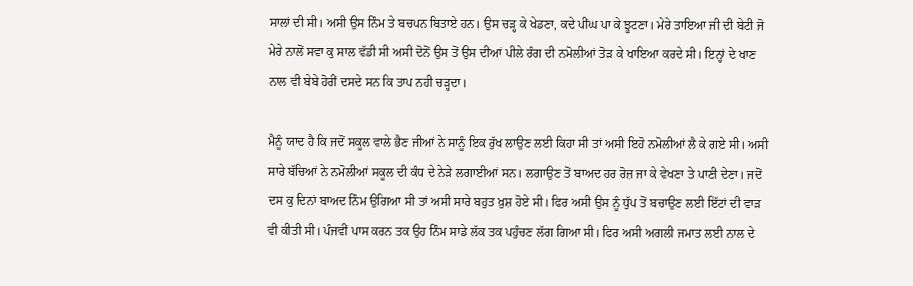ਸਾਲਾਂ ਦੀ ਸੀ। ਅਸੀ ਉਸ ਨਿੰਮ ਤੇ ਬਚਪਨ ਬਿਤਾਏ ਹਨ। ਉਸ ਚੜ੍ਹ ਕੇ ਖੇਡਣਾ, ਕਦੇ ਪੀਂਘ ਪਾ ਕੇ ਝੂਟਣਾ। ਮੇਰੇ ਤਾਇਆ ਜੀ ਦੀ ਬੇਟੀ ਜੋ ਮੇਰੇ ਨਾਲੋਂ ਸਵਾ ਕੁ ਸਾਲ ਵੱਡੀ ਸੀ ਅਸੀ ਦੋਨੋਂ ਉਸ ਤੋਂ ਉਸ ਦੀਆਂ ਪੀਲੇ ਰੰਗ ਦੀ ਨਮੋਲੀਆਂ ਤੋੜ ਕੇ ਖਾਇਆ ਕਰਦੇ ਸੀ। ਇਨ੍ਹਾਂ ਦੇ ਖਾਣ ਨਾਲ ਵੀ ਬੇਬੇ ਹੋਰੀਂ ਦਸਦੇ ਸਨ ਕਿ ਤਾਪ ਨਹੀ ਚੜ੍ਹਦਾ।

ਮੈਨੂੰ ਯਾਦ ਹੈ ਕਿ ਜਦੋਂ ਸਕੂਲ ਵਾਲੇ ਭੈਣ ਜੀਆਂ ਨੇ ਸਾਨੂੰ ਇਕ ਰੁੱਖ ਲਾਉਣ ਲਈ ਕਿਹਾ ਸੀ ਤਾਂ ਅਸੀ ਇਹੋ ਨਮੋਲੀਆਂ ਲੈ ਕੇ ਗਏ ਸੀ। ਅਸੀ ਸਾਰੇ ਬੱਚਿਆਂ ਨੇ ਨਮੋਲੀਆਂ ਸਕੂਲ ਦੀ ਕੰਧ ਦੇ ਨੇੜੇ ਲਗਾਈਆਂ ਸਨ। ਲਗਾਉਣ ਤੋਂ ਬਾਅਦ ਹਰ ਰੋਜ਼ ਜਾ ਕੇ ਵੇਖਣਾ ਤੇ ਪਾਣੀ ਦੇਣਾ। ਜਦੋਂ ਦਸ ਕੁ ਦਿਨਾਂ ਬਾਅਦ ਨਿੰਮ ਉਗਿਆ ਸੀ ਤਾਂ ਅਸੀ ਸਾਰੇ ਬਹੁਤ ਖ਼ੁਸ਼ ਹੋਏ ਸੀ। ਫਿਰ ਅਸੀ ਉਸ ਨੂੰ ਧੁੱਪ ਤੋਂ ਬਚਾਉਣ ਲਈ ਇੱਟਾਂ ਦੀ ਵਾੜ ਵੀ ਕੀਤੀ ਸੀ। ਪੰਜਵੀਂ ਪਾਸ ਕਰਨ ਤਕ ਉਹ ਨਿੰਮ ਸਾਡੇ ਲੱਕ ਤਕ ਪਹੁੰਚਣ ਲੱਗ ਗਿਆ ਸੀ। ਫਿਰ ਅਸੀ ਅਗਲੀ ਜਮਾਤ ਲਈ ਨਾਲ ਦੇ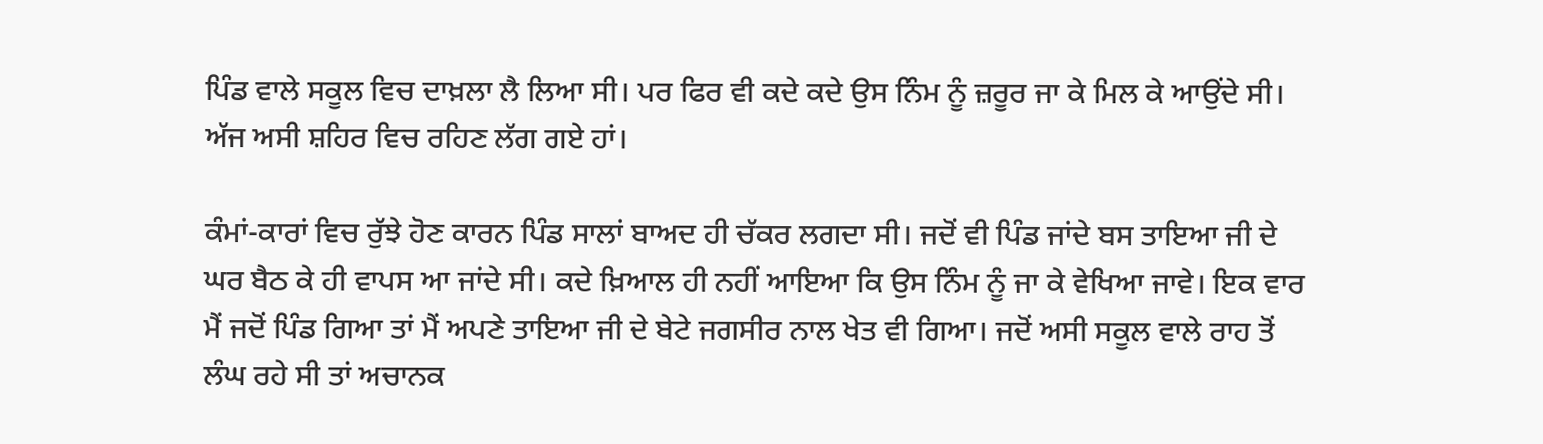ਪਿੰਡ ਵਾਲੇ ਸਕੂਲ ਵਿਚ ਦਾਖ਼ਲਾ ਲੈ ਲਿਆ ਸੀ। ਪਰ ਫਿਰ ਵੀ ਕਦੇ ਕਦੇ ਉਸ ਨਿੰਮ ਨੂੰ ਜ਼ਰੂਰ ਜਾ ਕੇ ਮਿਲ ਕੇ ਆਉਂਦੇ ਸੀ। ਅੱਜ ਅਸੀ ਸ਼ਹਿਰ ਵਿਚ ਰਹਿਣ ਲੱਗ ਗਏ ਹਾਂ।

ਕੰਮਾਂ-ਕਾਰਾਂ ਵਿਚ ਰੁੱਝੇ ਹੋਣ ਕਾਰਨ ਪਿੰਡ ਸਾਲਾਂ ਬਾਅਦ ਹੀ ਚੱਕਰ ਲਗਦਾ ਸੀ। ਜਦੋਂ ਵੀ ਪਿੰਡ ਜਾਂਦੇ ਬਸ ਤਾਇਆ ਜੀ ਦੇ ਘਰ ਬੈਠ ਕੇ ਹੀ ਵਾਪਸ ਆ ਜਾਂਦੇ ਸੀ। ਕਦੇ ਖ਼ਿਆਲ ਹੀ ਨਹੀਂ ਆਇਆ ਕਿ ਉਸ ਨਿੰਮ ਨੂੰ ਜਾ ਕੇ ਵੇਖਿਆ ਜਾਵੇ। ਇਕ ਵਾਰ ਮੈਂ ਜਦੋਂ ਪਿੰਡ ਗਿਆ ਤਾਂ ਮੈਂ ਅਪਣੇ ਤਾਇਆ ਜੀ ਦੇ ਬੇਟੇ ਜਗਸੀਰ ਨਾਲ ਖੇਤ ਵੀ ਗਿਆ। ਜਦੋਂ ਅਸੀ ਸਕੂਲ ਵਾਲੇ ਰਾਹ ਤੋਂ ਲੰਘ ਰਹੇ ਸੀ ਤਾਂ ਅਚਾਨਕ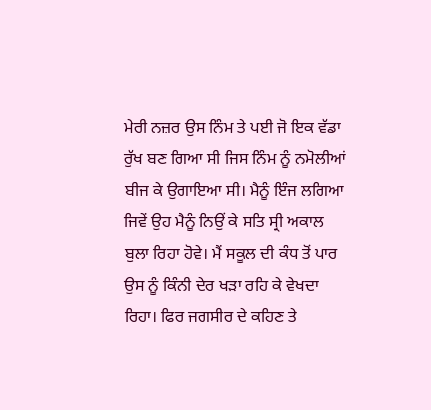ਮੇਰੀ ਨਜ਼ਰ ਉਸ ਨਿੰਮ ਤੇ ਪਈ ਜੋ ਇਕ ਵੱਡਾ ਰੁੱਖ ਬਣ ਗਿਆ ਸੀ ਜਿਸ ਨਿੰਮ ਨੂੰ ਨਮੋਲੀਆਂ ਬੀਜ ਕੇ ਉਗਾਇਆ ਸੀ। ਮੈਨੂੰ ਇੰਜ ਲਗਿਆ ਜਿਵੇਂ ਉਹ ਮੈਨੂੰ ਨਿਉਂ ਕੇ ਸਤਿ ਸ੍ਰੀ ਅਕਾਲ ਬੁਲਾ ਰਿਹਾ ਹੋਵੇ। ਮੈਂ ਸਕੂਲ ਦੀ ਕੰਧ ਤੋਂ ਪਾਰ ਉਸ ਨੂੰ ਕਿੰਨੀ ਦੇਰ ਖੜਾ ਰਹਿ ਕੇ ਵੇਖਦਾ ਰਿਹਾ। ਫਿਰ ਜਗਸੀਰ ਦੇ ਕਹਿਣ ਤੇ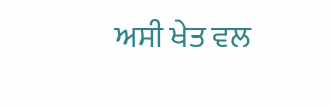ਅਸੀ ਖੇਤ ਵਲ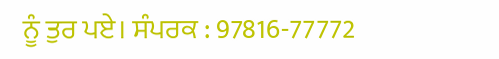ਨੂੰ ਤੁਰ ਪਏ। ਸੰਪਰਕ : 97816-77772